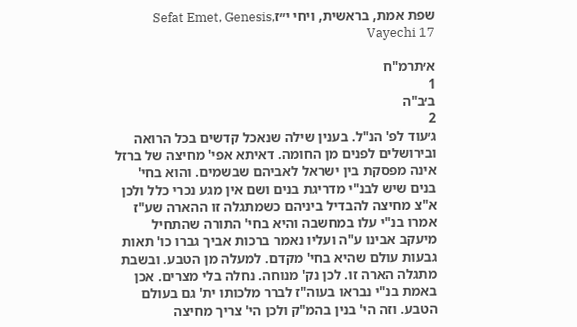שפת אמת, בראשית, ויחי י״זSefat Emet, Genesis, Vayechi 17

א׳תרמ"ח
1
ב׳ב"ה
2
ג׳עוד לפ' הנ"ל. בענין שילה שנאכל קדשים בכל הרואה ובירושלים לפנים מן החומה. דאיתא אפי' מחיצה של ברזל אינה מפסקת בין ישראל לאביהם שבשמים. והוא בחי' בנים שיש לבנ"י מדריגת בנים ושם אין מגע נכרי כלל ולכן א"צ מחיצה להבדיל ביניהם כשמתגלה זו ההארה שע"ז אמרו בנ"י עלו במחשבה והיא בחי' התורה שהתחיל מיעקב אבינו ע"ה ועליו נאמר ברכות אביך גברו כו' תאות גבעות עולם שהיא בחי' מקדם. למעלה מן הטבע. ובשבת מתגלה הארה זו. לכן נק' מנוחה. נחלה בלי מצרים. אכן באמת בנ"י נבראו בעוה"ז לברר מלכותו ית' גם בעולם הטבע. וזה הי' בנין בהמ"ק ולכן הי' צריך מחיצה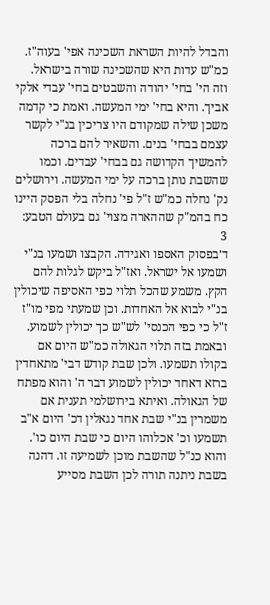והבדל להיות השראת השכינה אפי' בעוה"ז. כמ"ש עדות היא שהשכינה שורה בישראל. וזה הי' בחי' יהודה והשבטים בחי' עבדי אלקי אביך. והיא בחי' ימי המעשה. ואמת כי קדמה משכן שילה שמקודם היו צריכין בנ"י לקשר עצמם בבחי' בנים. והשאיר להם ברכה להמשיך הקדושה גם בבחי' עבדים. וכמו שהשבת נותן ברכה על ימי המעשה. וירושלים נק' נחלה כמ"ש ז"ל פי' נחלה בלי הפסק היינו כח בהמ"ק שההארה מצוי' גם בעולם הטבע:
3
ד׳בפסוק האספו ואגידה. הקבצו ושמעו בנ"י ושמעו אל ישראל. ואז"ל ביקש לגלות להם הקץ. משמע שהכל תלוי כפי האסיפה שיכולין בנ"י לבוא אל האחדות. וכן שמעתי מפי מו"ז ז"ל כי כפי הכנסי' לש"ש כך יכולין לשמוע. ובאמת בזה תלוי הגאולה כמ"ש היום אם בקולו תשמעו. ולכן שבת קודש דבי' מתאחדין ברזא דאחד יכולין לשמוע דבר ה' והוא מפתח של הגאולה. ואיתא בירושלמי תענית אם משמרין בנ"י שבת אחד נגאלין דכ' היום א"ב תשמעו וכ' אכלוהו היום כי שבת היום כו'. והוא כנ"ל שהשבת מוכן לשמיעה זו. דהנה בשבת ניתנה תורה לכן השבת מסייע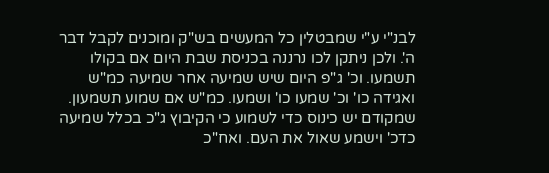לבנ"י ע"י שמבטלין כל המעשים בש"ק ומוכנים לקבל דבר ה'. ולכן ניתקן לכו נרננה בכניסת שבת היום אם בקולו תשמעו. וכ' ג"פ היום שיש שמיעה אחר שמיעה כמ"ש ואגידה כו' וכ' שמעו כו' ושמעו. כמ"ש אם שמוע תשמעון. שמקודם יש כינוס כדי לשמוע כי הקיבוץ ג"כ בכלל שמיעה כדכ' וישמע שאול את העם. ואח"כ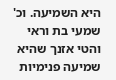היא השמיעה. וכ' שמעי בת וראי והטי אזנך שהיא שמיעה פנימיות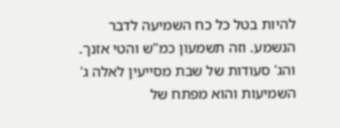להיות בטל כל כח השמיעה לדבר הנשמע. וזה תשמעון כמ"ש והטי אזנך. והג' סעודות של שבת מסייעין לאלה ג' השמיעות והוא מפתח של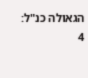הגאולה כנ"ל:
4